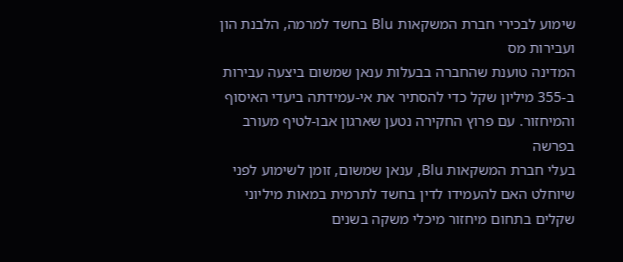שימוע לבכירי חברת המשקאות Blu בחשד למרמה, הלבנת הון ועבירות מס
המדינה טוענת שהחברה בבעלות ענאן שמשום ביצעה עבירות ב-355 מיליון שקל כדי להסתיר את אי-עמידתה ביעדי האיסוף והמיחזור. עם פרוץ החקירה נטען שארגון אבו-לטיף מעורב בפרשה
בעלי חברת המשקאות Blu, ענאן שמשום, זומן לשימוע לפני שיוחלט האם להעמידו לדין בחשד לתרמית במאות מיליוני שקלים בתחום מיחזור מיכלי משקה בשנים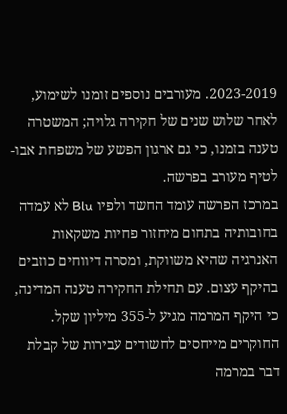2023-2019. מעורבים נוספים זומנו לשימוע, לאחר שלוש שנים של חקירה גלויה; המשטרה טענה בזמנו, כי גם ארגון הפשע של משפחת אבו-לטיף מעורב בפרשה.
במרכז הפרשה עומד החשד ולפיו Blu לא עמדה בחובותיה בתחום מיחזור פחיות משקאות האנרגיה שהיא משווקת, ומסרה דיווחים כוזבים בהיקף עצום. עם תחילת החקירה טענה המדינה, כי היקף המרמה מגיע ל-355 מיליון שקל. החוקרים מייחסים לחשודים עבירות של קבלת דבר במרמה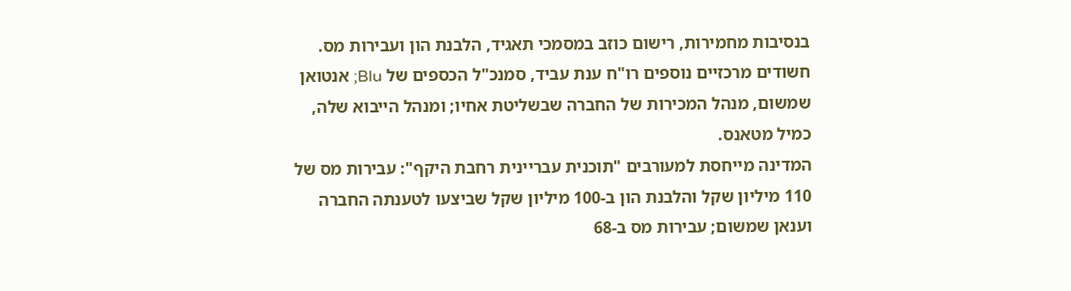בנסיבות מחמירות, רישום כוזב במסמכי תאגיד, הלבנת הון ועבירות מס. חשודים מרכזיים נוספים רו"ח ענת עביד, סמנכ"ל הכספים של Blu; אנטואן שמשום, מנהל המכירות של החברה שבשליטת אחיו; ומנהל הייבוא שלה, כמיל מטאנס.
המדינה מייחסת למעורבים "תוכנית עבריינית רחבת היקף": עבירות מס של 110 מיליון שקל והלבנת הון ב-100 מיליון שקל שביצעו לטענתה החברה וענאן שמשום; עבירות מס ב-68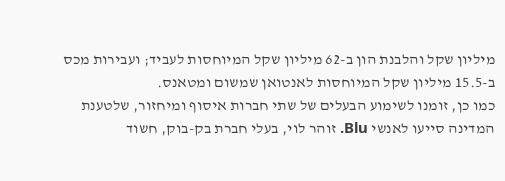מיליון שקל והלבנת הון ב-62 מיליון שקל המיוחסות לעביד; ועבירות מכס ב-15.5 מיליון שקל המיוחסות לאנטואן שמשום ומטאנס.
כמו כן, זומנו לשימוע הבעלים של שתי חברות איסוף ומיחזור, שלטענת המדינה סייעו לאנשי Blu. זוהר לוי, בעלי חברת בק-בוק, חשוד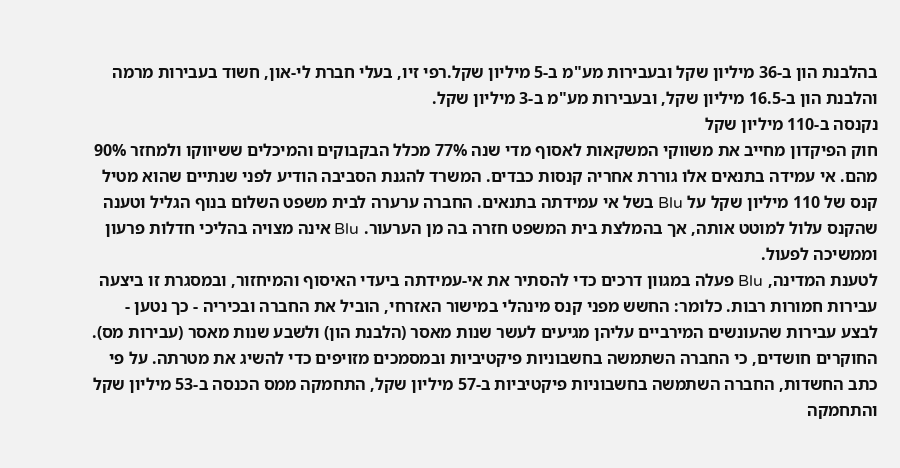בהלבנת הון ב-36 מיליון שקל ובעבירות מע"מ ב-5 מיליון שקל.רפי זיו, בעלי חברת לי-און, חשוד בעבירות מרמה והלבנת הון ב-16.5 מיליון שקל, ובעבירות מע"מ ב-3 מיליון שקל.
נקנסה ב-110 מיליון שקל
חוק הפיקדון מחייב את משווקי המשקאות לאסוף מדי שנה 77% מכלל הבקבוקים והמיכלים ששיווקו ולמחזר 90% מהם. אי עמידה בתנאים אלו גוררת אחריה קנסות כבדים. המשרד להגנת הסביבה הודיע לפני שנתיים שהוא מטיל קנס של 110 מיליון שקל על Blu בשל אי עמידתה בתנאים. החברה ערערה לבית משפט השלום בנוף הגליל וטענה שהקנס עלול למוטט אותה, אך בהמלצת בית המשפט חזרה בה מן הערעור. Blu אינה מצויה בהליכי חדלות פרעון וממשיכה לפעול.
לטענת המדינה, Blu פעלה במגוון דרכים כדי להסתיר את אי-עמידתה ביעדי האיסוף והמיחזור, ובמסגרת זו ביצעה עבירות חמורות רבות. כלומר: החשש מפני קנס מינהלי במישור האזרחי, הוביל את החברה ובכיריה - כך נטען - לבצע עבירות שהעונשים המירביים עליהן מגיעים לעשר שנות מאסר (הלבנת הון) ולשבע שנות מאסר (עבירות מס). החוקרים חושדים, כי החברה השתמשה בחשבוניות פיקטיביות ובמסמכים מזויפים כדי להשיג את מטרתה. על פי כתב החשדות, החברה השתמשה בחשבוניות פיקטיביות ב-57 מיליון שקל, התחמקה ממס הכנסה ב-53 מיליון שקל והתחמקה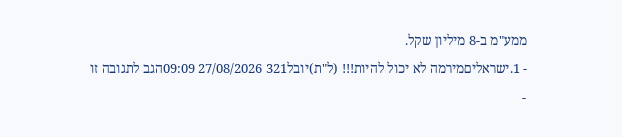ממע"מ ב-8 מיליון שקל.
- 1.ישראליםמירמה לא יכול להיות!!! (ל"ת)יובל321 27/08/2026 09:09הגב לתגובה זו
-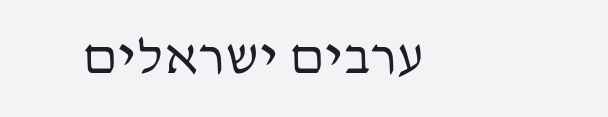ערבים ישראלים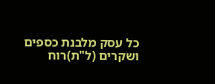כל עסק מלבנת כספים ושקרים (ל"ת)רוח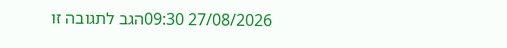27/08/2026 09:30הגב לתגובה זו